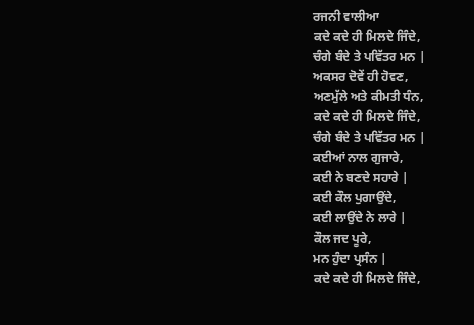ਰਜਨੀ ਵਾਲੀਆ
ਕਦੇ ਕਦੇ ਹੀ ਮਿਲਦੇ ਜਿੰਦੇ,
ਚੰਗੇ ਬੰਦੇ ਤੇ ਪਵਿੱਤਰ ਮਨ |
ਅਕਸਰ ਦੋਵੇਂ ਹੀ ਹੋਵਣ,
ਅਣਮੁੱਲੇ ਅਤੇ ਕੀਮਤੀ ਧੰਨ,
ਕਦੇ ਕਦੇ ਹੀ ਮਿਲਦੇ ਜਿੰਦੇ,
ਚੰਗੇ ਬੰਦੇ ਤੇ ਪਵਿੱਤਰ ਮਨ |
ਕਈਆਂ ਨਾਲ ਗੁਜਾਰੇ,
ਕਈ ਨੇ ਬਣਦੇ ਸਹਾਰੇ |
ਕਈ ਕੌਲ ਪੁਗਾਉਂਦੇ,
ਕਈ ਲਾਉਂਦੇ ਨੇ ਲਾਰੇ |
ਕੌਲ ਜਦ ਪੂਰੇ,
ਮਨ ਹੁੰਦਾ ਪ੍ਰਸੰਨ |
ਕਦੇ ਕਦੇ ਹੀ ਮਿਲਦੇ ਜਿੰਦੇ,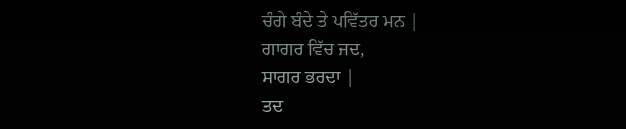ਚੰਗੇ ਬੰਦੇ ਤੇ ਪਵਿੱਤਰ ਮਨ |
ਗਾਗਰ ਵਿੱਚ ਜਦ,
ਸਾਗਰ ਭਰਦਾ |
ਤਦ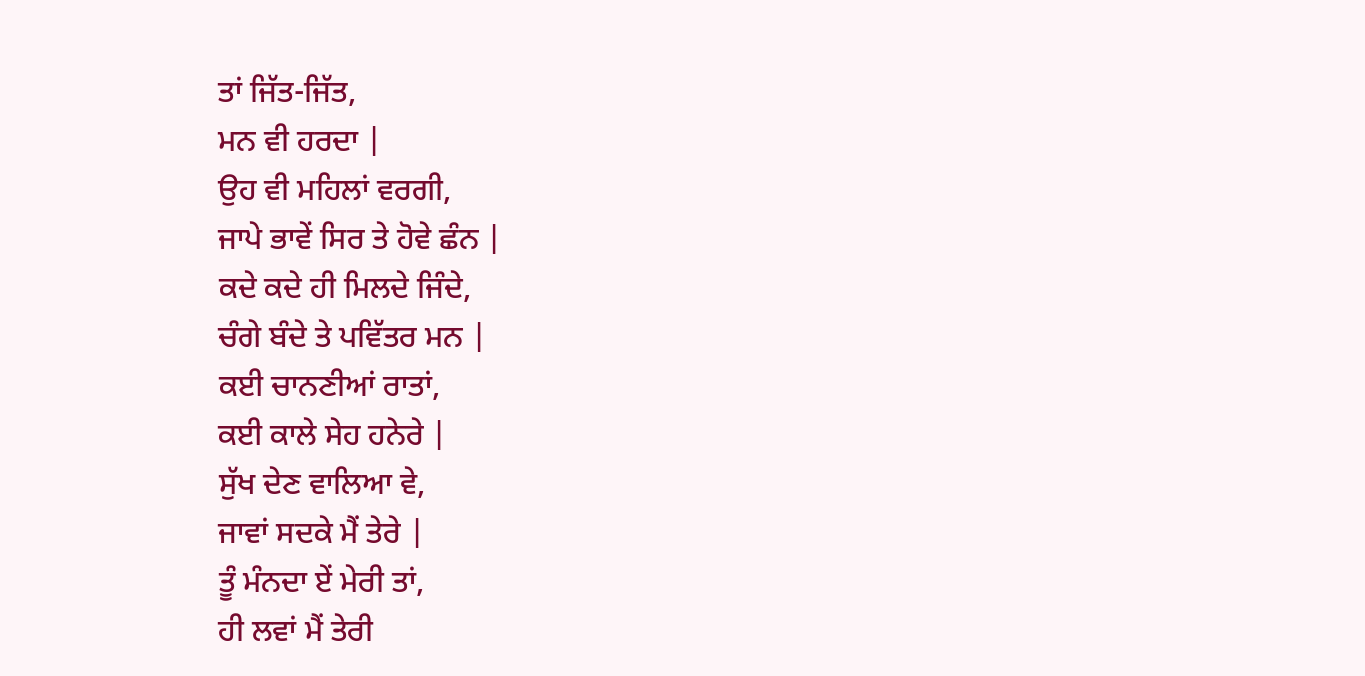ਤਾਂ ਜਿੱਤ-ਜਿੱਤ,
ਮਨ ਵੀ ਹਰਦਾ |
ਉਹ ਵੀ ਮਹਿਲਾਂ ਵਰਗੀ,
ਜਾਪੇ ਭਾਵੇਂ ਸਿਰ ਤੇ ਹੋਵੇ ਛੰਨ |
ਕਦੇ ਕਦੇ ਹੀ ਮਿਲਦੇ ਜਿੰਦੇ,
ਚੰਗੇ ਬੰਦੇ ਤੇ ਪਵਿੱਤਰ ਮਨ |
ਕਈ ਚਾਨਣੀਆਂ ਰਾਤਾਂ,
ਕਈ ਕਾਲੇ ਸੇਹ ਹਨੇਰੇ |
ਸੁੱਖ ਦੇਣ ਵਾਲਿਆ ਵੇ,
ਜਾਵਾਂ ਸਦਕੇ ਮੈਂ ਤੇਰੇ |
ਤੂੰ ਮੰਨਦਾ ਏਂ ਮੇਰੀ ਤਾਂ,
ਹੀ ਲਵਾਂ ਮੈਂ ਤੇਰੀ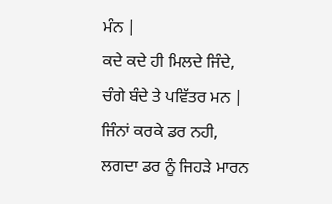ਮੰਨ |
ਕਦੇ ਕਦੇ ਹੀ ਮਿਲਦੇ ਜਿੰਦੇ,
ਚੰਗੇ ਬੰਦੇ ਤੇ ਪਵਿੱਤਰ ਮਨ |
ਜਿੰਨਾਂ ਕਰਕੇ ਡਰ ਨਹੀ,
ਲਗਦਾ ਡਰ ਨੂੰ ਜਿਹੜੇ ਮਾਰਨ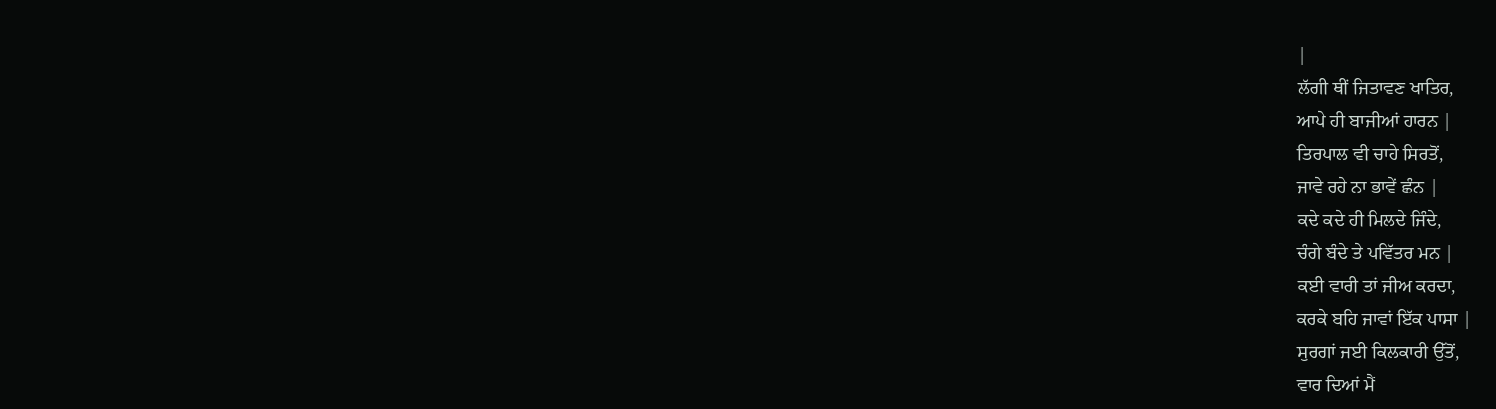|
ਲੱਗੀ ਥੀਂ ਜਿਤਾਵਣ ਖਾਤਿਰ,
ਆਪੇ ਹੀ ਬਾਜੀਆਂ ਹਾਰਨ |
ਤਿਰਪਾਲ ਵੀ ਚਾਹੇ ਸਿਰਤੋਂ,
ਜਾਵੇ ਰਹੇ ਨਾ ਭਾਵੇਂ ਛੰਨ |
ਕਦੇ ਕਦੇ ਹੀ ਮਿਲਦੇ ਜਿੰਦੇ,
ਚੰਗੇ ਬੰਦੇ ਤੇ ਪਵਿੱਤਰ ਮਨ |
ਕਈ ਵਾਰੀ ਤਾਂ ਜੀਅ ਕਰਦਾ,
ਕਰਕੇ ਬਹਿ ਜਾਵਾਂ ਇੱਕ ਪਾਸਾ |
ਸੁਰਗਾਂ ਜਈ ਕਿਲਕਾਰੀ ਉੱਤੋਂ,
ਵਾਰ ਦਿਆਂ ਮੈਂ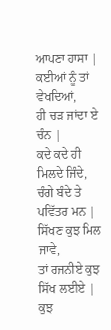ਆਪਣਾ ਹਾਸਾ |
ਕਈਆਂ ਨੂੰ ਤਾਂ ਵੇਖਦਿਆਂ,
ਹੀ ਚੜ ਜਾਂਦਾ ਏ ਚੰਨ |
ਕਦੇ ਕਦੇ ਹੀ ਮਿਲਦੇ ਜਿੰਦੇ,
ਚੰਗੇ ਬੰਦੇ ਤੇ ਪਵਿੱਤਰ ਮਨ |
ਸਿੱਖਣ ਕੁਝ ਮਿਲ ਜਾਵੇ,
ਤਾਂ ਰਜਨੀਏ ਕੁਝ ਸਿੱਖ ਲਈਏ |
ਕੁਝ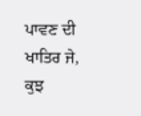ਪਾਵਣ ਦੀ ਖਾਤਿਰ ਜੇ,
ਕੁਝ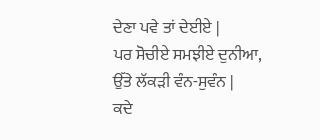ਦੇਣਾ ਪਵੇ ਤਾਂ ਦੇਈਏ |
ਪਰ ਸੋਚੀਏ ਸਮਝੀਏ ਦੁਨੀਆ,
ਉੱਤੇ ਲੱਕੜੀ ਵੰਨ-ਸੁਵੰਨ |
ਕਦੇ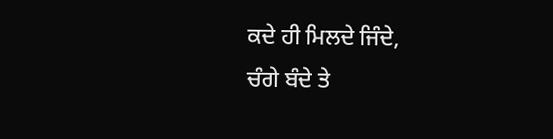ਕਦੇ ਹੀ ਮਿਲਦੇ ਜਿੰਦੇ,
ਚੰਗੇ ਬੰਦੇ ਤੇ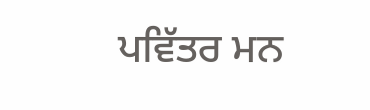ਪਵਿੱਤਰ ਮਨ